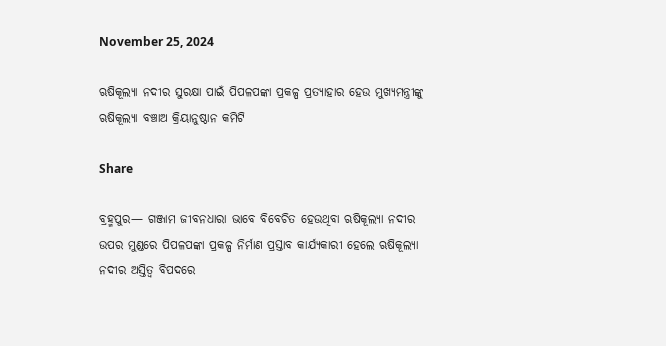November 25, 2024

ଋଷିକୂଲ୍ୟା ନଦୀର ସୁରକ୍ଷା ପାଇଁ ପିପଳପଙ୍କା ପ୍ରକଳ୍ପ ପ୍ରତ୍ୟାହାର ହେଉ ମୁଖ୍ୟମନ୍ତ୍ରୀଙ୍କୁ ଋଷିକୂଲ୍ୟା ବଞ୍ଚାଅ କ୍ରିୟାନୁଷ୍ଠାନ କମିଟି

Share

ବ୍ରହ୍ମପୁର— ଗଞ୍ଜାମ ଜୀବନଧାରା ଭାବେ ବିବେଚିତ ହେଉଥିବା ଋଷିକୂଲ୍ୟା ନଦୀର ଉପର ମୁଣ୍ଡରେ ପିପଳପଙ୍କା ପ୍ରକଳ୍ପ ନିର୍ମାଣ ପ୍ରସ୍ତାବ କାର୍ଯ୍ୟକାରୀ ହେଲେ ଋଷିକୂଲ୍ୟା ନଦୀର ଅସ୍ତିତ୍ଵ ବିପଦରେ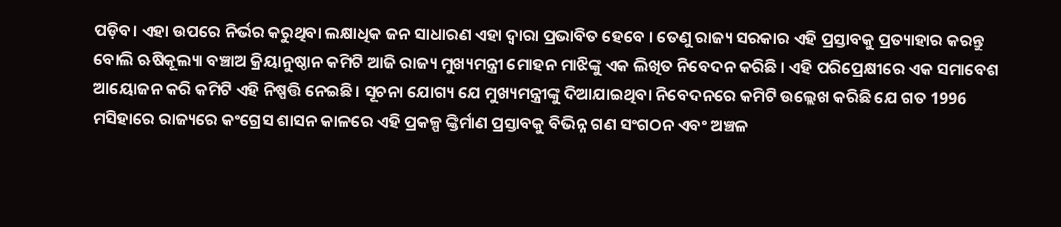ପଡ଼ିବ। ଏହା ଉପରେ ନିର୍ଭର କରୁଥିବା ଲକ୍ଷାଧିକ ଜନ ସାଧାରଣ ଏହା ଦ୍ବାରା ପ୍ରଭାବିତ ହେବେ । ତେଣୁ ରାଜ୍ୟ ସରକାର ଏହି ପ୍ରସ୍ତାବକୁ ପ୍ରତ୍ୟାହାର କରନ୍ତୁ ବୋଲି ଋଷିକୂଲ୍ୟା ବଞ୍ଚାଅ କ୍ରିୟାନୁଷ୍ଠାନ କମିଟି ଆଜି ରାଜ୍ୟ ମୁଖ୍ୟମନ୍ତ୍ରୀ ମୋହନ ମାଝିଙ୍କୁ ଏକ ଲିଖିତ ନିବେଦନ କରିଛି । ଏହି ପରିପ୍ରେକ୍ଷୀରେ ଏକ ସମାବେଶ ଆୟୋଜନ କରି କମିଟି ଏହି ନିଷ୍ପତ୍ତି ନେଇଛି। ସୂଚନା ଯୋଗ୍ୟ ଯେ ମୁଖ୍ୟମନ୍ତ୍ରୀଙ୍କୁ ଦିଆଯାଇଥିବା ନିବେଦନରେ କମିଟି ଉଲ୍ଲେଖ କରିଛି ଯେ ଗତ 1996 ମସିହାରେ ରାଜ୍ୟରେ କଂଗ୍ରେସ ଶାସନ କାଳରେ ଏହି ପ୍ରକଳ୍ପ ଙ୍କ୍ତିର୍ମାଣ ପ୍ରସ୍ତାବକୁ ବିଭିନ୍ନ ଗଣ ସଂଗଠନ ଏବଂ ଅଞ୍ଚଳ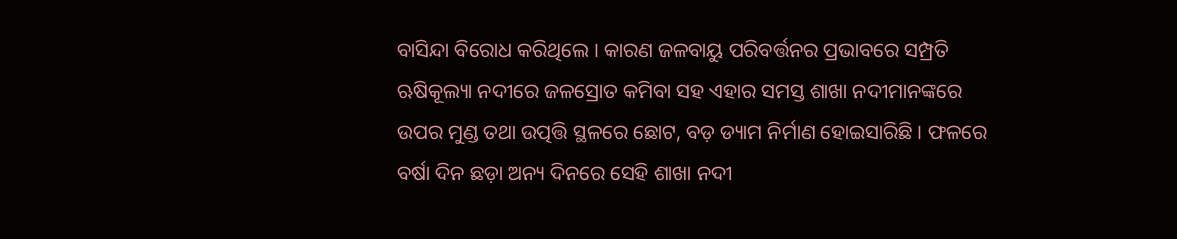ବାସିନ୍ଦା ବିରୋଧ କରିଥିଲେ । କାରଣ ଜଳବାୟୁ ପରିବର୍ତ୍ତନର ପ୍ରଭାବରେ ସମ୍ପ୍ରତି ଋଷିକୂଲ୍ୟା ନଦୀରେ ଜଳସ୍ରୋତ କମିବା ସହ ଏହାର ସମସ୍ତ ଶାଖା ନଦୀମାନଙ୍କରେ ଉପର ମୁଣ୍ଡ ତଥା ଉତ୍ପତ୍ତି ସ୍ଥଳରେ ଛୋଟ, ବଡ଼ ଡ୍ୟାମ ନିର୍ମାଣ ହୋଇସାରିଛି । ଫଳରେ ବର୍ଷା ଦିନ ଛଡ଼ା ଅନ୍ୟ ଦିନରେ ସେହି ଶାଖା ନଦୀ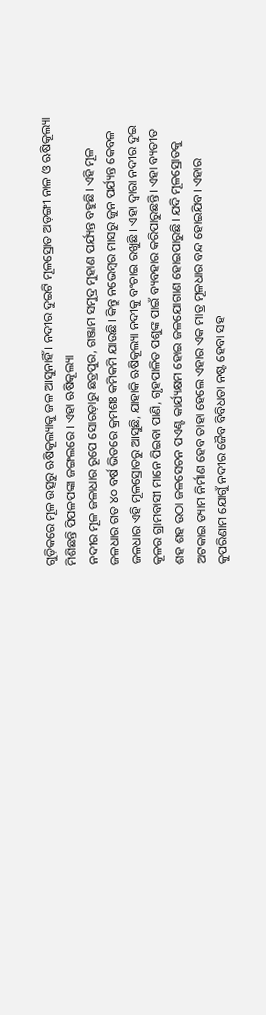ଗୁଡ଼ିକରେ ମୂଳ ଉତ୍ସରୁ ଋଷିକୂଲ୍ୟାକୁ ଜଳ ଆସୁନାହିଁ । ନଦୀର ଦୁଇଟି ମୂଳସ୍ରୋତ ଅଡ଼ଙ୍ଗୀ ନାଳ ଓ ଋଷିକୂଲ୍ୟା ମିଶିଛନ୍ତି ପିପଳପଙ୍କା ଜଙ୍ଗଲରେ । ଏହା ଋଷିକୂଲ୍ୟା
ନଦୀର ମୂଳ ଜଳାଧାର ରୂପେ ସୋରଡ଼ାରୁ ଛତ୍ରପୁର, ଗଞ୍ଜାମ ସମୁଦ୍ର ମୁହାଣ ପର୍ଯ୍ୟନ୍ତ ବହୁଛି। ଏହି ମୂଳ ଜଳଧାର ଗତ ୪୦ ବର୍ଷ ଭିତରେ କ୍ରମଶଃ କମିକମି ଯାଉଛି। କିନ୍ତୁ ନଭେମ୍ବର ମାସରୁ ଜୁନ ପର୍ଯ୍ୟନ୍ତ କେବଳ ଜଳଧାର ଏହି ମୂଳସ୍ରୋତରୁ ଆସୁଛି, ଯାହାକି ଋଷିକୂଲ୍ୟା ନଦୀକୁ ବଂଚାଇ ରଖୁଛି । ଏହା ଦ୍ଵାରା ନଦୀର ଦୁଇ କୂଳର ଗ୍ରାମବାସୀ ମାନେ ପିଇବା ପାଣି, ଗୃହପାଳିତ ପଶୁଙ୍କ ପାଇଁ ବ୍ୟବହାର କରିପାରୁଛନ୍ତି। ଏହା ବ୍ୟତୀତ ଶହ ଶହ ଉଠା ଜଳସେଚନ ପଏଣ୍ଟ କାର୍ଯ୍ୟକ୍ଷମ ହୋଇ ଜଳଯୋଗାଣ ହୋଇପାରୁଛି। ଯଦି ମୂଳସ୍ରୋତକୁ ଅଟକାଇ ଡ୍ୟାମ ନିର୍ମାଣ ହେବ ତାହା ହେଲେ ଏହାର ଏକ ମାତ୍ର ମୂଳଧାର ବନ୍ଦ ହୋଇଯିବ। ଏହାର କୁପରିଣାମ ଯୋଗୁଁ ନଦୀର ଜୈବ ବିବିଧତା ନଷ୍ଟ ହେବା ସହ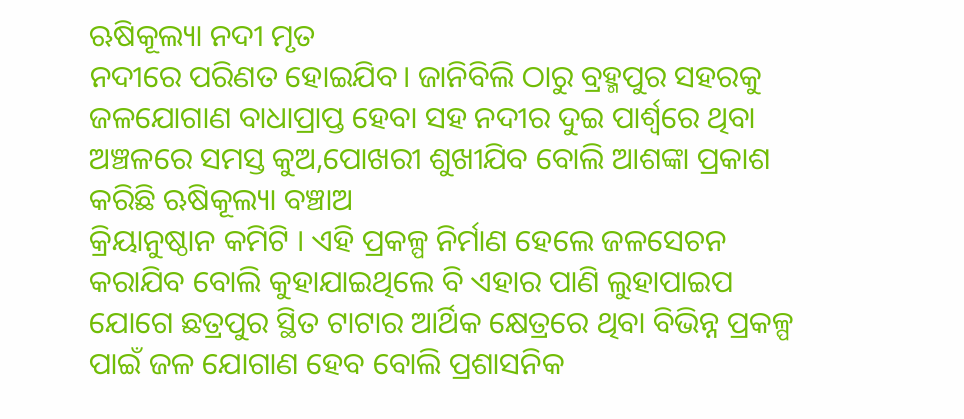ଋଷିକୂଲ୍ୟା ନଦୀ ମୃତ
ନଦୀରେ ପରିଣତ ହୋଇଯିବ। ଜାନିବିଲି ଠାରୁ ବ୍ରହ୍ମପୁର ସହରକୁ ଜଳଯୋଗାଣ ବାଧାପ୍ରାପ୍ତ ହେବା ସହ ନଦୀର ଦୁଇ ପାର୍ଶ୍ଵରେ ଥିବା ଅଞ୍ଚଳରେ ସମସ୍ତ କୁଅ,ପୋଖରୀ ଶୁଖୀଯିବ ବୋଲି ଆଶଙ୍କା ପ୍ରକାଶ କରିଛି ଋଷିକୂଲ୍ୟା ବଞ୍ଚାଅ
କ୍ରିୟାନୁଷ୍ଠାନ କମିଟି । ଏହି ପ୍ରକଳ୍ପ ନିର୍ମାଣ ହେଲେ ଜଳସେଚନ କରାଯିବ ବୋଲି କୁହାଯାଇଥିଲେ ବି ଏହାର ପାଣି ଲୁହାପାଇପ ଯୋଗେ ଛତ୍ରପୁର ସ୍ଥିତ ଟାଟାର ଆର୍ଥିକ କ୍ଷେତ୍ରରେ ଥିବା ବିଭିନ୍ନ ପ୍ରକଳ୍ପ ପାଇଁ ଜଳ ଯୋଗାଣ ହେବ ବୋଲି ପ୍ରଶାସନିକ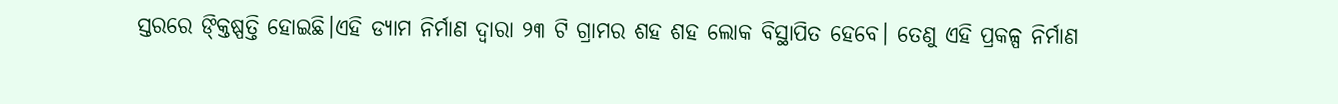ସ୍ତରରେ ଙ୍କ୍ତିଷ୍ପତ୍ତି ହୋଇଛି।ଏହି ଡ୍ୟାମ ନିର୍ମାଣ ଦ୍ଵାରା ୨୩ ଟି ଗ୍ରାମର ଶହ ଶହ ଲୋକ ବିସ୍ଥାପିତ ହେବେ। ତେଣୁ ଏହି ପ୍ରକଳ୍ପ ନିର୍ମାଣ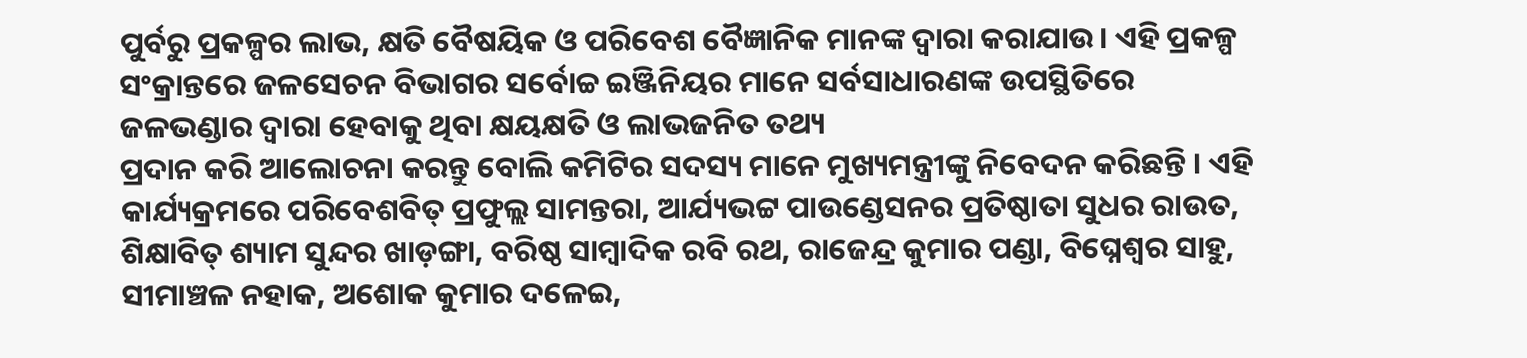ପୁର୍ବରୁ ପ୍ରକଳ୍ପର ଲାଭ, କ୍ଷତି ବୈଷୟିକ ଓ ପରିବେଶ ବୈଜ୍ଞାନିକ ମାନଙ୍କ ଦ୍ଵାରା କରାଯାଉ। ଏହି ପ୍ରକଳ୍ପ ସଂକ୍ରାନ୍ତରେ ଜଳସେଚନ ବିଭାଗର ସର୍ବୋଚ୍ଚ ଇଞ୍ଜିନିୟର ମାନେ ସର୍ବସାଧାରଣଙ୍କ ଉପସ୍ଥିତିରେ ଜଳଭଣ୍ଡାର ଦ୍ଵାରା ହେବାକୁ ଥିବା କ୍ଷୟକ୍ଷତି ଓ ଲାଭଜନିତ ତଥ୍ୟ
ପ୍ରଦାନ କରି ଆଲୋଚନା କରନ୍ତୁ ବୋଲି କମିଟିର ସଦସ୍ୟ ମାନେ ମୁଖ୍ୟମନ୍ତ୍ରୀଙ୍କୁ ନିବେଦନ କରିଛନ୍ତି । ଏହି କାର୍ଯ୍ୟକ୍ରମରେ ପରିବେଶବିତ୍‌‍ ପ୍ରଫୁଲ୍ଲ ସାମନ୍ତରା, ଆର୍ଯ୍ୟଭଟ୍ଟ ପାଉଣ୍ଡେସନର ପ୍ରତିଷ୍ଠାତା ସୁଧର ରାଉତ, ଶିକ୍ଷାବିତ୍‌‍ ଶ୍ୟାମ ସୁନ୍ଦର ଖାଡ଼ଙ୍ଗା, ବରିଷ୍ଠ ସାମ୍ୱାଦିକ ରବି ରଥ, ରାଜେନ୍ଦ୍ର କୁମାର ପଣ୍ଡା, ବିଘ୍ନେଶ୍ଵର ସାହୁ, ସୀମାଞ୍ଚଳ ନହାକ, ଅଶୋକ କୁମାର ଦଳେଇ,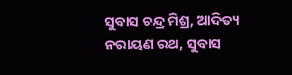ସୁବାସ ଚନ୍ଦ୍ର ମିଶ୍ର, ଆଦିତ୍ୟ ନରାୟଣ ରଥ, ସୁବାସ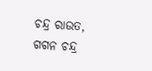ଚନ୍ଦ୍ର ରାଉତ, ଗଗନ ଚନ୍ଦ୍ର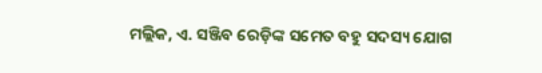ମଲ୍ଲିକ, ଏ. ସଞ୍ଜିବ ରେଡ଼ିଙ୍କ ସମେତ ବହୁ ସଦସ୍ୟ ଯୋଗ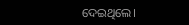ଦେଇଥିଲେ।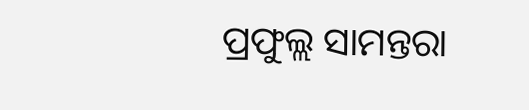ପ୍ରଫୁଲ୍ଲ ସାମନ୍ତରା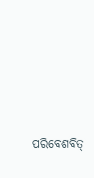ପରିବେଶବିତ୍‌‍